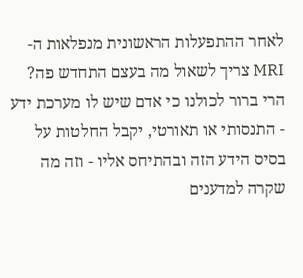לאחר ההתפעלות הראשונית מנפלאות ה- MRI צריך לשאול מה בעצם התחדש פה?
הרי ברור לכולנו כי אדם שיש לו מערכת ידע - התנסותי או תאורטי, יקבל החלטות על בסיס הידע הזה ובהתיחס אליו - וזה מה שקרה למדענים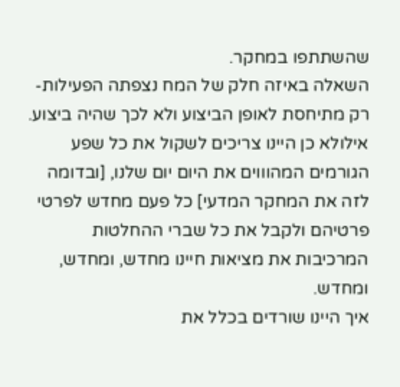שהשתתפו במחקר.
השאלה באיזה חלק של המח נצפתה הפעילות- רק מתיחסת לאופן הביצוע ולא לכך שהיה ביצוע.
אילולא כן היינו צריכים לשקול את כל שפע הגורמים המהוווים את היום יום שלנו, [ובדומה לזה את המחקר המדעי] כל פעם מחדש לפרטי פרטיהם ולקבל את כל שברי ההחלטות המרכיבות את מציאות חיינו מחדש, ומחדש, ומחדש.
איך היינו שורדים בכלל את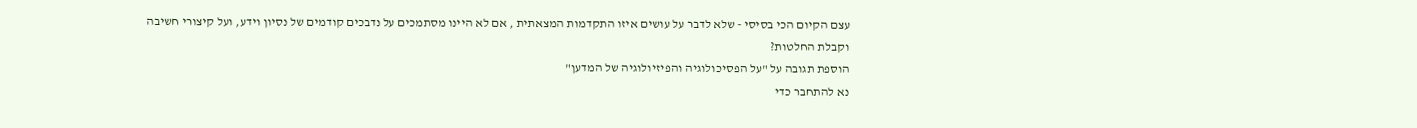עצם הקיום הכי בסיסי - שלא לדבר על עושים איזו התקדמות המצאתית , אם לא היינו מסתמכים על נדבכים קודמים של נסיון וידע, ועל קיצורי חשיבה וקבלת החלטות?
הוספת תגובה על "על הפסיכולוגיה והפיזיולוגיה של המדען"
נא להתחבר כדי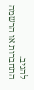להגיב.
התחברות או הרשמה